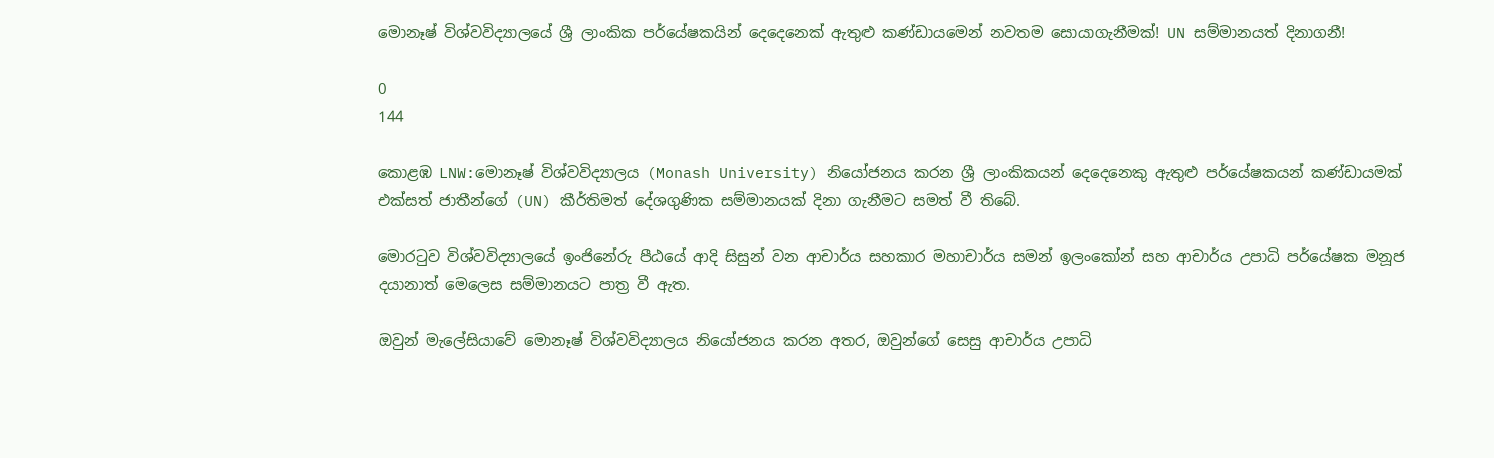මොනෑෂ් විශ්වවිද්‍යාලයේ ශ්‍රී ලාංකික පර්යේෂකයින් දෙදෙනෙක් ඇතුළු කණ්ඩායමෙන් නවතම සොයාගැනීමක්! UN සම්මානයත් දිනාගනී!

0
144

කොළඹ LNW:මොනෑෂ් විශ්වවිද්‍යාලය (Monash University) නියෝජනය කරන ශ්‍රී ලාංකිකයන් දෙදෙනෙකු ඇතුළු පර්යේෂකයන් කණ්ඩායමක් එක්සත් ජාතීන්ගේ (UN) කීර්තිමත් දේශගුණික සම්මානයක් දිනා ගැනීමට සමත් වී තිබේ.

මොරටුව විශ්වවිද්‍යාලයේ ඉංජිනේරු පීඨයේ ආදි සිසුන් වන ආචාර්ය සහකාර මහාචාර්ය සමන් ඉලංකෝන් සහ ආචාර්ය උපාධි පර්යේෂක මනූජ දයානාත් මෙලෙස සම්මානයට පාත්‍ර වී ඇත.

ඔවුන් මැලේසියාවේ මොනෑෂ් විශ්වවිද්‍යාලය නියෝජනය කරන අතර, ඔවුන්ගේ සෙසු ආචාර්ය උපාධි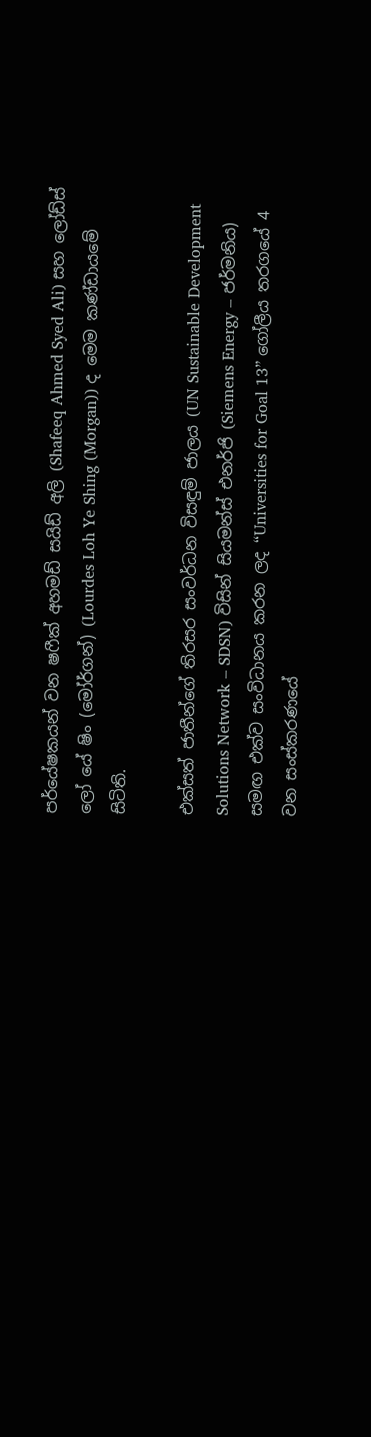පර්යේෂකයන් වන ෂෆීක් අහමඩ් සයිඩ් අලි (Shafeeq Ahmed Syed Ali) සහ ලෝඩ්ස් ලෝ යේ ෂිං (මෝර්ගන්) (Lourdes Loh Ye Shing (Morgan)) ද මෙම කණ්ඩායමේ සිටිති.

එක්සත් ජාතීන්ගේ තිරසර සංවර්ධන විසඳුම් ජාලය (UN Sustainable Development Solutions Network – SDSN) විසින් සියමන්ස් එනර්ජි (Siemens Energy – ජර්මනිය) සමඟ එක්ව සංවිධානය කරන ලද “Universities for Goal 13” ගෝලීය තරගයේ 4 වන සංස්කරණයේ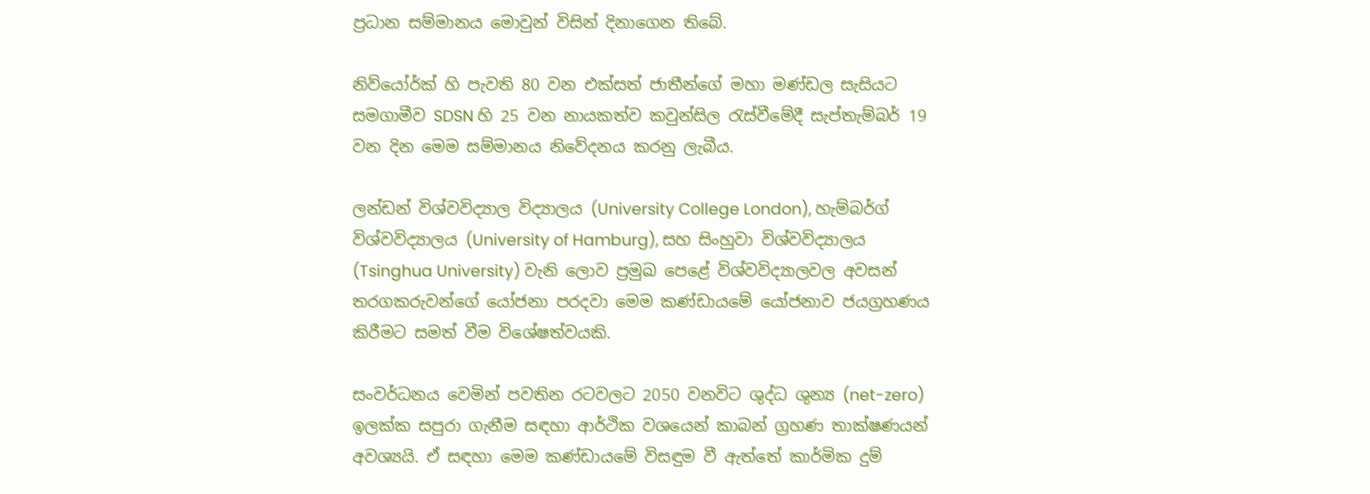ප්‍රධාන සම්මානය මොවුන් විසින් දිනාගෙන තිබේ.

නිව්යෝර්ක් හි පැවති 80 වන එක්සත් ජාතීන්ගේ මහා මණ්ඩල සැසියට සමගාමීව SDSN හි 25 වන නායකත්ව කවුන්සිල රැස්වීමේදී සැප්තැම්බර් 19 වන දින මෙම සම්මානය නිවේදනය කරනු ලැබීය.

ලන්ඩන් විශ්වවිද්‍යාල විද්‍යාලය (University College London), හැම්බර්ග් විශ්වවිද්‍යාලය (University of Hamburg), සහ සිංහුවා විශ්වවිද්‍යාලය (Tsinghua University) වැනි ලොව ප්‍රමුඛ පෙළේ විශ්වවිද්‍යාලවල අවසන් තරගකරුවන්ගේ යෝජනා පරදවා මෙම කණ්ඩායමේ යෝජනාව ජයග්‍රහණය කිරීමට සමත් වීම විශේෂත්වයකි.

සංවර්ධනය වෙමින් පවතින රටවලට 2050 වනවිට ශුද්ධ ශුන්‍ය (net-zero) ඉලක්ක සපුරා ගැනීම සඳහා ආර්ථික වශයෙන් කාබන් ග්‍රහණ තාක්ෂණයන් අවශ්‍යයි. ඒ සඳහා මෙම කණ්ඩායමේ විසඳුම වී ඇත්තේ කාර්මික දුම්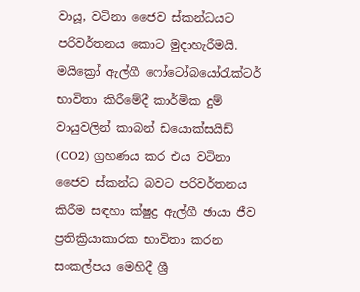වායූ, වටිනා ජෛව ස්කන්ධයට පරිවර්තනය කොට මුදාහැරීමයි. මයික්‍රෝ ඇල්ගී ෆෝටෝබයෝරැක්ටර් භාවිතා කිරීමේදී කාර්මික දුම් වායුවලින් කාබන් ඩයොක්සයිඩ් (CO2) ග්‍රහණය කර එය වටිනා ජෛව ස්කන්ධ බවට පරිවර්තනය කිරීම සඳහා ක්ෂුද්‍ර ඇල්ගී ඡායා ජීව ප්‍රතික්‍රියාකාරක භාවිතා කරන සංකල්පය මෙහිදී ශ්‍රී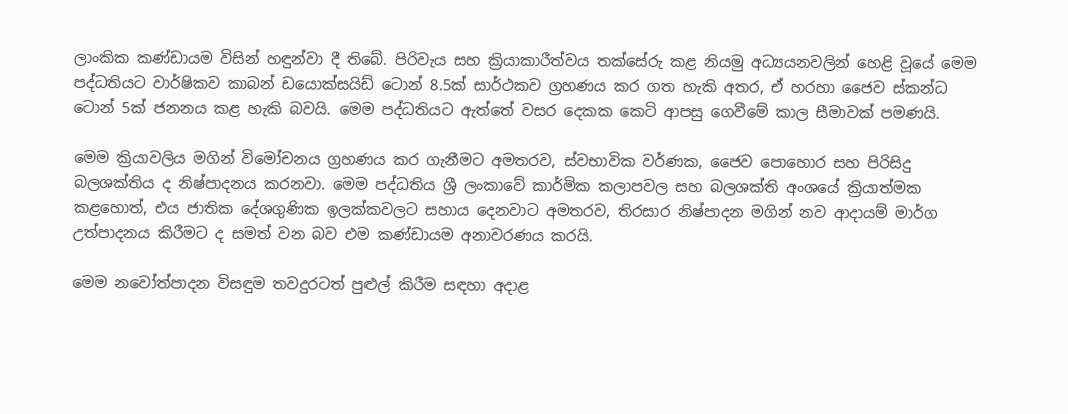ලාංකික කණ්ඩායම විසින් හඳුන්වා දී තිබේ. පිරිවැය සහ ක්‍රියාකාරීත්වය තක්සේරු කළ නියමු අධ්‍යයනවලින් හෙළි වූයේ මෙම පද්ධතියට වාර්ෂිකව කාබන් ඩයොක්සයිඩ් ටොන් 8.5ක් සාර්ථකව ග්‍රහණය කර ගත හැකි අතර, ඒ හරහා ජෛව ස්කන්ධ ටොන් 5ක් ජනනය කළ හැකි බවයි. මෙම පද්ධතියට ඇත්තේ වසර දෙකක කෙටි ආපසු ගෙවීමේ කාල සීමාවක් පමණයි.

මෙම ක්‍රියාවලිය මගින් විමෝචනය ග්‍රහණය කර ගැනීමට අමතරව, ස්වභාවික වර්ණක, ජෛව පොහොර සහ පිරිසිදු බලශක්තිය ද නිෂ්පාදනය කරනවා. මෙම පද්ධතිය ශ්‍රී ලංකාවේ කාර්මික කලාපවල සහ බලශක්ති අංශයේ ක්‍රියාත්මක කළහොත්, එය ජාතික දේශගුණික ඉලක්කවලට සහාය දෙනවාට අමතරව, තිරසාර නිෂ්පාදන මගින් නව ආදායම් මාර්ග උත්පාදනය කිරීමට ද සමත් වන බව එම කණ්ඩායම අනාවරණය කරයි.

මෙම නවෝත්පාදන විසඳුම තවදුරටත් පුළුල් කිරීම සඳහා අදාළ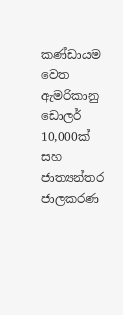කණ්ඩායම වෙත ඇමරිකානු ඩොලර් 10,000ක් සහ ජාත්‍යන්තර ජාලකරණ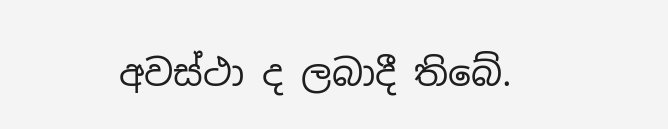අවස්ථා ද ලබාදී තිබේ.